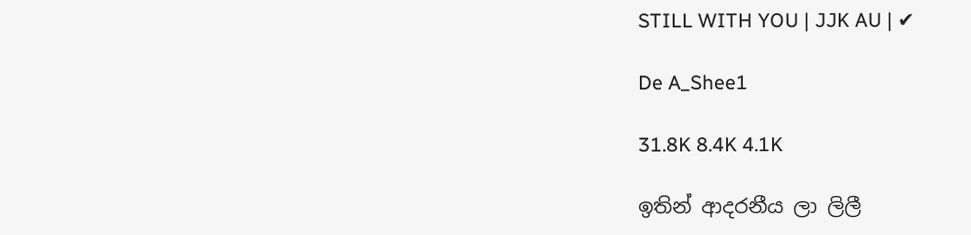STILL WITH YOU | JJK AU | ✔

De A_Shee1

31.8K 8.4K 4.1K

ඉතින් ආදරනීය ලා ලිලී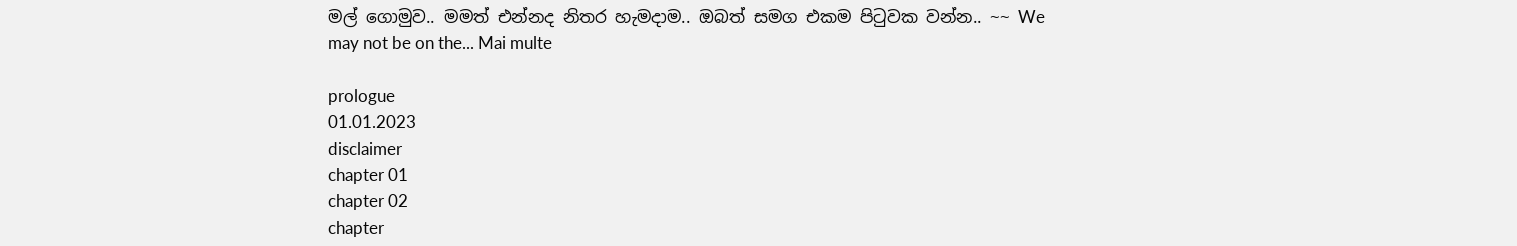මල් ගොමුව.. මමත් එන්නද නිතර හැමදාම.. ඔබත් සමග එකම පිටුවක වන්න.. ~~ We may not be on the... Mai multe

prologue
01.01.2023
disclaimer
chapter 01
chapter 02
chapter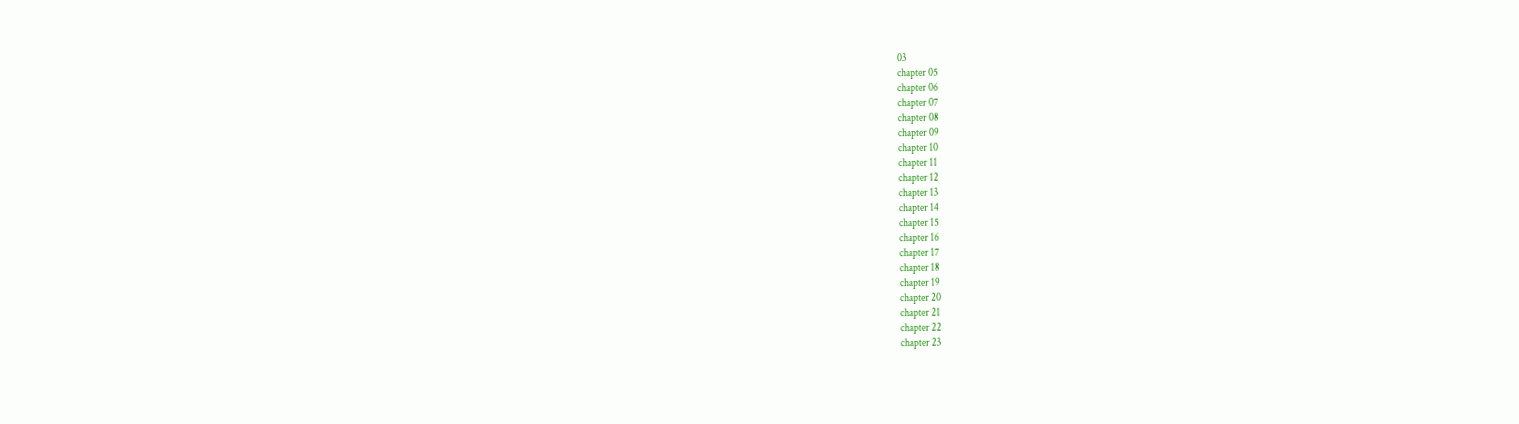03
chapter 05
chapter 06
chapter 07
chapter 08
chapter 09
chapter 10
chapter 11
chapter 12
chapter 13
chapter 14
chapter 15
chapter 16
chapter 17
chapter 18
chapter 19
chapter 20
chapter 21
chapter 22
chapter 23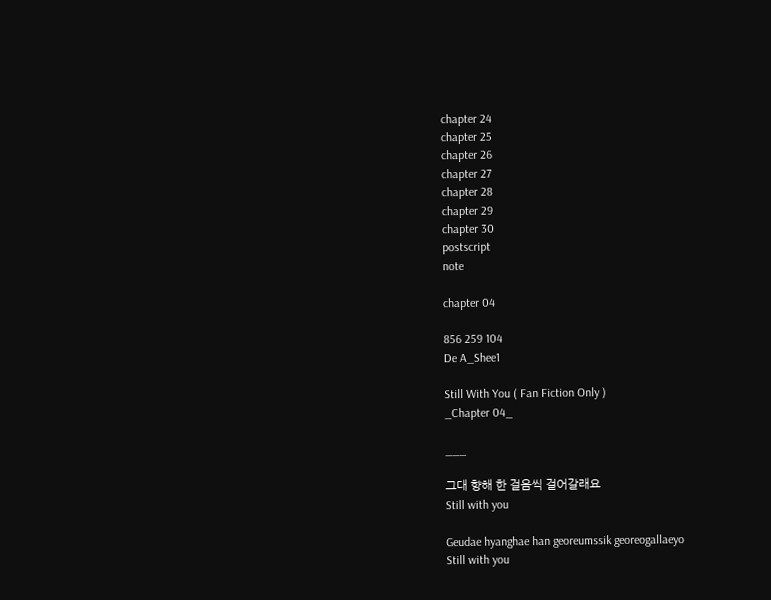chapter 24
chapter 25
chapter 26
chapter 27
chapter 28
chapter 29
chapter 30
postscript
note

chapter 04

856 259 104
De A_Shee1

Still With You ( Fan Fiction Only )
_Chapter 04_

___

그대 향해 한 걸음씩 걸어갈래요
Still with you

Geudae hyanghae han georeumssik georeogallaeyo
Still with you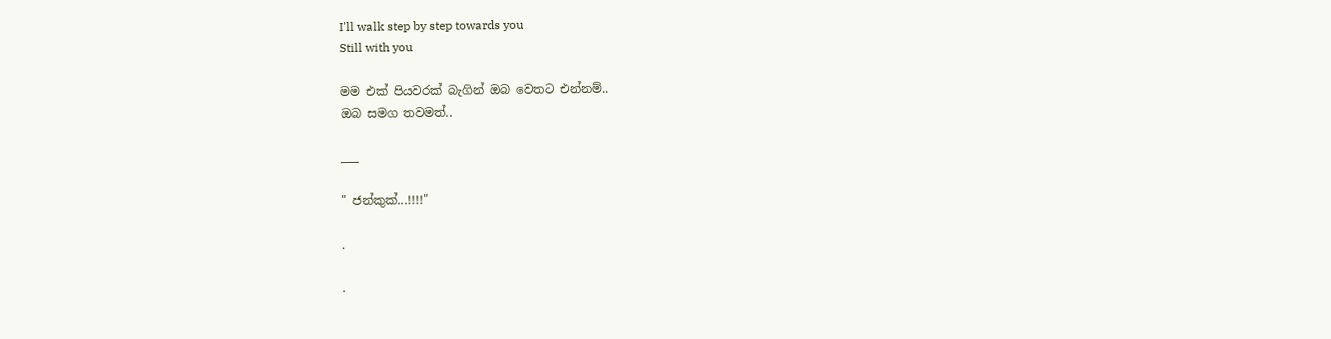I'll walk step by step towards you
Still with you

මම එක් පියවරක් බැගින් ඔබ වෙතට එන්නම්..
ඔබ සමග තවමත්..

___

" ජන්කුක්...!!!!"

.

.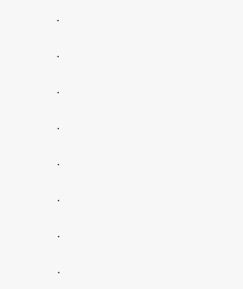.

.

.

.

.

.

.

.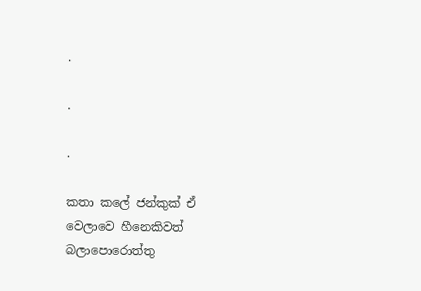.

.

.

කතා කලේ ජන්කුක් ඒ වෙලාවෙ හීනෙකිවත් බලාපොරොත්තු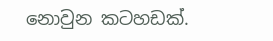නොවුන කටහඩක්.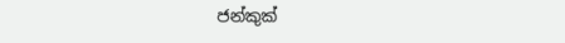ජන්කුක්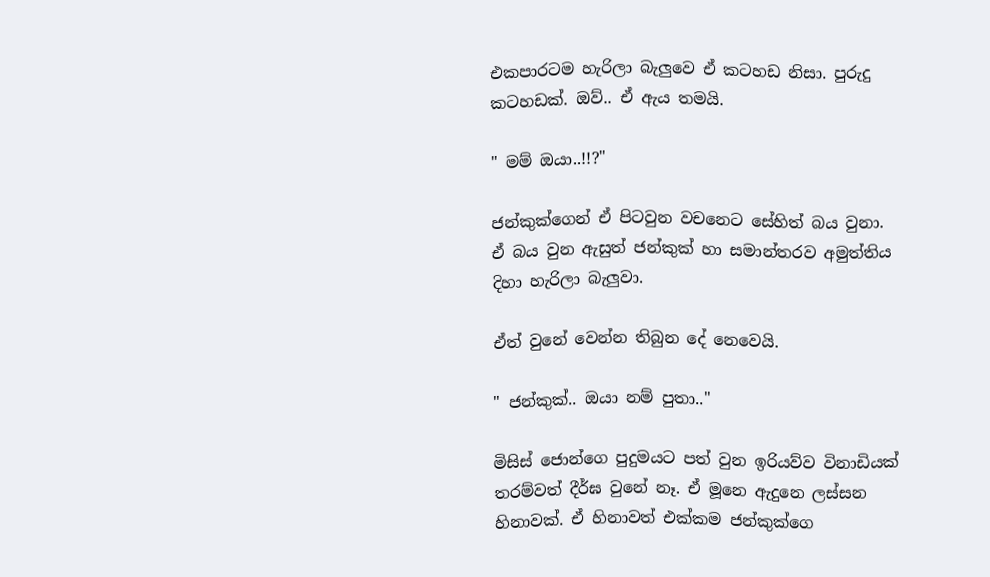එකපාරටම හැරිලා බැලුවෙ ඒ කටහඩ නිසා. පුරුදු කටහඩක්. ඔව්.. ඒ ඇය තමයි.

" මම් ඔයා..!!?"

ජන්කුක්ගෙන් ඒ පිටවුන වචනෙට සේහිත් බය වුනා. ඒ බය වුන ඇසුත් ජන්කුක් හා සමාන්තරව අමුත්තිය දිහා හැරිලා බැලුවා.

ඒත් වුනේ වෙන්න තිබුන දේ නෙවෙයි.

" ජන්කුක්.. ඔයා නම් පුතා.."

මිසිස් ජොන්ගෙ පුදුමයට පත් වුන ඉරියව්ව විනාඩියක් තරම්වත් දීර්ඝ වුනේ නෑ. ඒ මූනෙ ඇදුනෙ ලස්සන හිනාවක්. ඒ හිනාවත් එක්කම ජන්කුක්ගෙ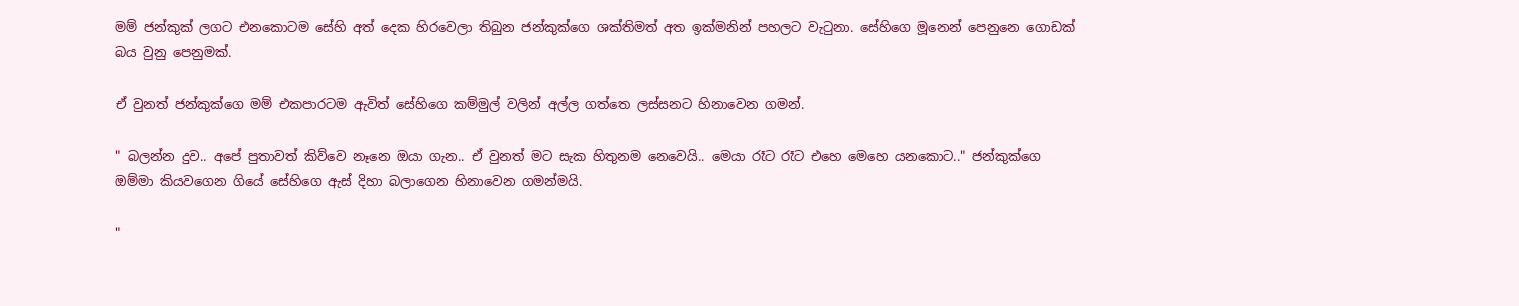මම් ජන්කුක් ලගට එනකොටම සේහි අත් දෙක හිරවෙලා තිබුන ජන්කුක්ගෙ ශක්තිමත් අත ඉක්මනින් පහලට වැටුනා. සේහිගෙ මූනෙන් පෙනුනෙ ගොඩක් බය වුනු පෙනුමක්.

ඒ වුනත් ජන්කුක්ගෙ මම් එකපාරටම ඇවිත් සේහිගෙ කම්මුල් වලින් අල්ල ගත්තෙ ලස්සනට හිනාවෙන ගමන්.

" බලන්න දුව.. අපේ පුතාවත් කිව්වෙ නෑනෙ ඔයා ගැන.. ඒ වුනත් මට සැක හිතුනම නෙවෙයි.. මෙයා රෑට රෑට එහෙ මෙහෙ යනකොට.." ජන්කුක්ගෙ ඔම්මා කියවගෙන ගියේ සේහිගෙ ඇස් දිහා බලාගෙන හිනාවෙන ගමන්මයි.

"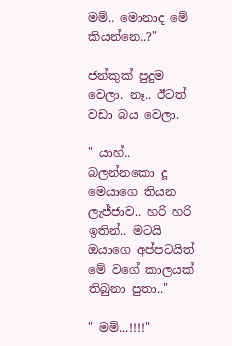මම්.. මොනාද මේ කියන්නෙ..?"

ජන්කුක් පුදුම වෙලා. නෑ.. ඊටත් වඩා බය වෙලා.

" යාහ්.. බලන්නකො දූ මෙයාගෙ තියන ලැජ්ජාව.. හරි හරි ඉතින්.. මටයි ඔයාගෙ අප්පටයිත් මේ වගේ කාලයක් තිබුනා පුතා.."

" මම්...!!!!"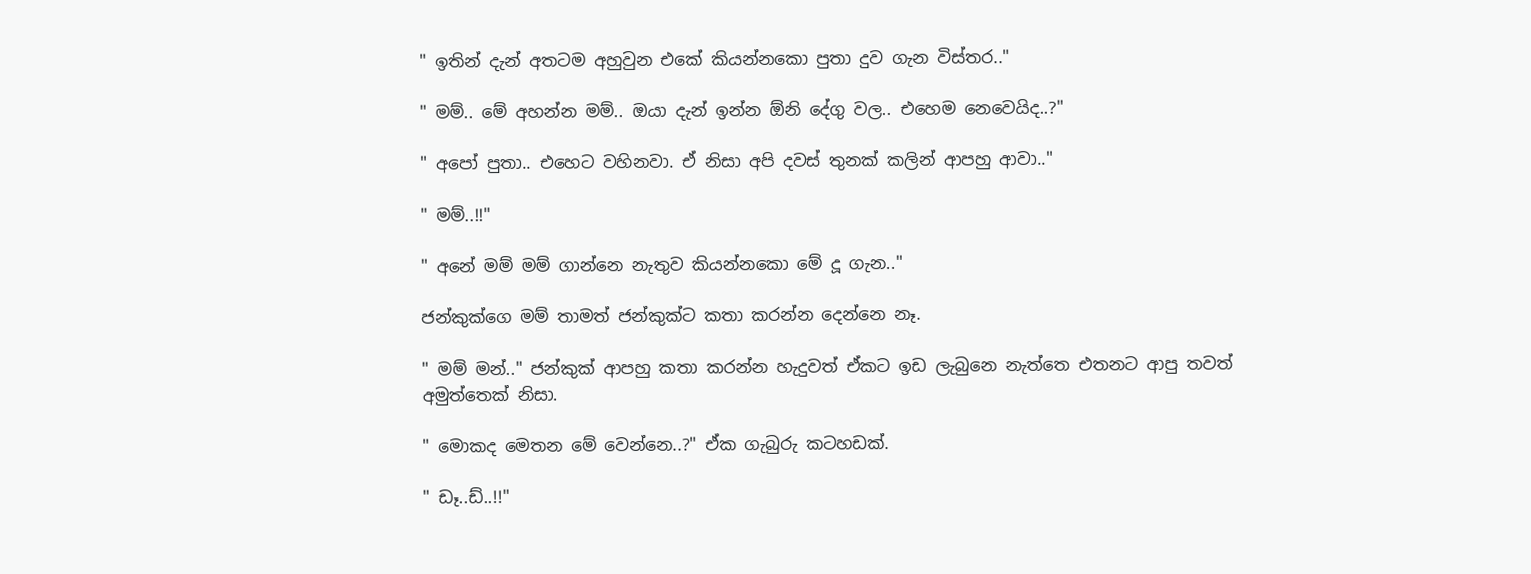" ඉතින් දැන් අතටම අහුවුන එකේ කියන්නකො පුතා දුව ගැන විස්තර.."

" මම්.. මේ අහන්න මම්.. ඔයා දැන් ඉන්න ඕනි දේගු වල.. එහෙම නෙවෙයිද..?"

" අපෝ පුතා.. එහෙට වහිනවා. ඒ නිසා අපි දවස් තුනක් කලින් ආපහු ආවා.."

" මම්..!!"

" අනේ මම් මම් ගාන්නෙ නැතුව කියන්නකො මේ දූ ගැන.."

ජන්කුක්ගෙ මම් තාමත් ජන්කුක්ට කතා කරන්න දෙන්නෙ නෑ.

" මම් මන්.." ජන්කුක් ආපහු කතා කරන්න හැදුවත් ඒකට ඉඩ ලැබුනෙ නැත්තෙ එතනට ආපු තවත් අමුත්තෙක් නිසා.

" මොකද මෙතන මේ වෙන්නෙ..?" ඒක ගැබුරු කටහඩක්.

" ඩෑ..ඩ්..!!"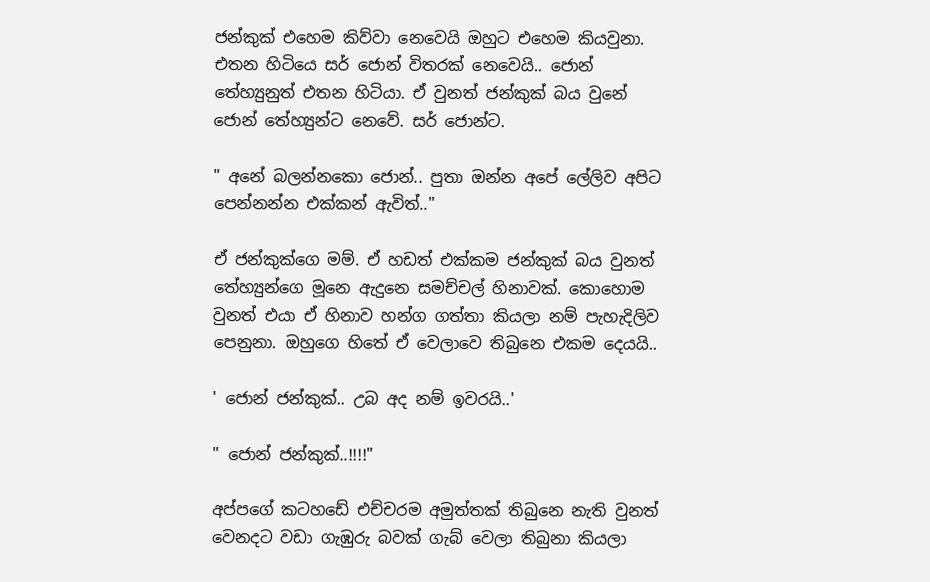ජන්කුක් එහෙම කිව්වා නෙවෙයි ඔහුට එහෙම කියවුනා. එතන හිටියෙ සර් ජොන් විතරක් නෙවෙයි.. ජොන් තේහ්‍යුනුත් එතන හිටියා. ඒ වුනත් ජන්කුක් බය වුනේ ජොන් තේහ්‍යුන්ට නෙවේ. සර් ජොන්ට.

" අනේ බලන්නකො ජොන්.. පුතා ඔන්න අපේ ලේලිව අපිට පෙන්නන්න එක්කන් ඇවිත්.."

ඒ ජන්කුක්ගෙ මම්. ඒ හඩත් එක්කම ජන්කුක් බය වුනත් තේහ්‍යුන්ගෙ මූනෙ ඇදුනෙ සමච්චල් හිනාවක්. කොහොම වුනත් එයා ඒ හිනාව හන්ග ගත්තා කියලා නම් පැහැදිලිව පෙනුනා. ඔහුගෙ හිතේ ඒ වෙලාවෙ තිබුනෙ එකම දෙයයි..

' ජොන් ජන්කුක්.. උබ අද නම් ඉවරයි..'

" ජොන් ජන්කුක්..!!!!"

අප්පගේ කටහඩේ එච්චරම අමුත්තක් තිබුනෙ නැති වුනත් වෙනදට වඩා ගැඹුරු බවක් ගැබ් වෙලා තිබුනා කියලා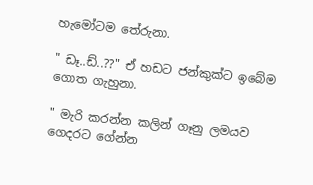හැමෝටම තේරුනා.

" ඩෑ..ඩ්..??" ඒ හඩට ජන්කුක්ට ඉබේම ගොත ගැහුනා.

" මැරි කරන්න කලින් ගෑනු ලමයව ගෙදරට ගේන්න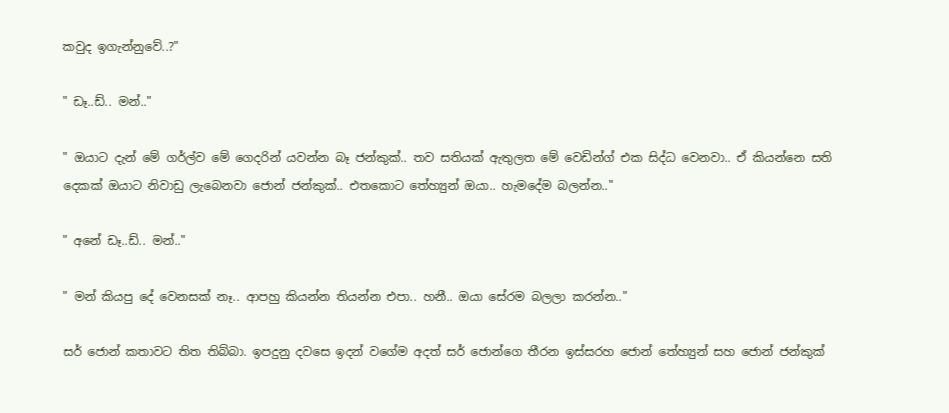කවුද ඉගැන්නුවේ..?"

" ඩෑ..ඩ්.. මන්.."

" ඔයාට දැන් මේ ගර්ල්ව මේ ගෙදරින් යවන්න බෑ ජන්කුක්.. තව සතියක් ඇතුලත මේ වෙඩින්ග් එක සිද්ධ වෙනවා.. ඒ කියන්නෙ සති දෙකක් ඔයාට නිවාඩු ලැබෙනවා ජොන් ජන්කුක්.. එතකොට තේහ්‍යුන් ඔයා.. හැමදේම බලන්න.."

" අනේ ඩෑ..ඩ්.. මන්.."

" මන් කියපු දේ වෙනසක් නෑ.. ආපහු කියන්න තියන්න එපා.. හනී.. ඔයා සේරම බලලා කරන්න.."

සර් ජොන් කතාවට තිත තිබ්බා. ඉපදුනු දවසෙ ඉදන් වගේම අදත් සර් ජොන්ගෙ තීරන ඉස්සරහ ජොන් තේහ්‍යුන් සහ ජොන් ජන්කුක්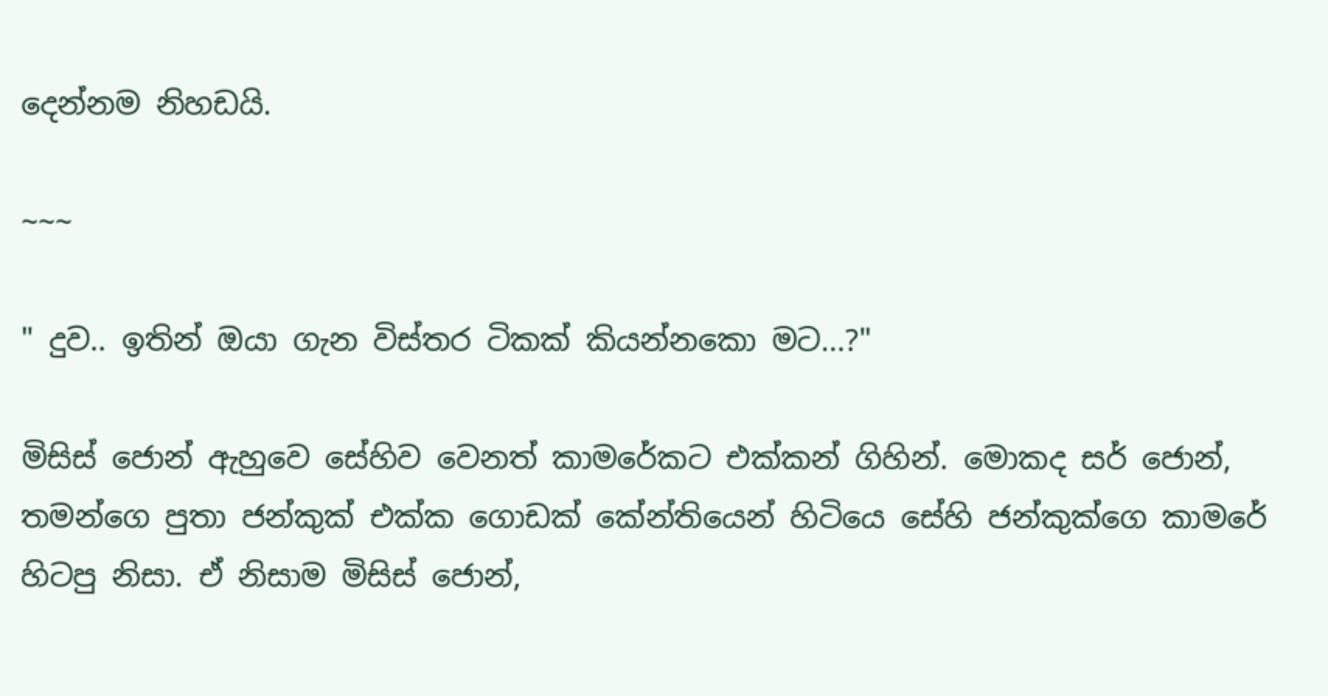දෙන්නම නිහඩයි.

~~~

" දුව.. ඉතින් ඔයා ගැන විස්තර ටිකක් කියන්නකො මට...?"

මිසිස් ජොන් ඇහුවෙ සේහිව වෙනත් කාමරේකට එක්කන් ගිහින්. මොකද සර් ජොන්, තමන්ගෙ පුතා ජන්කුක් එක්ක ගොඩක් කේන්තියෙන් හිටියෙ සේහි ජන්කුක්ගෙ කාමරේ හිටපු නිසා. ඒ නිසාම මිසිස් ජොන්,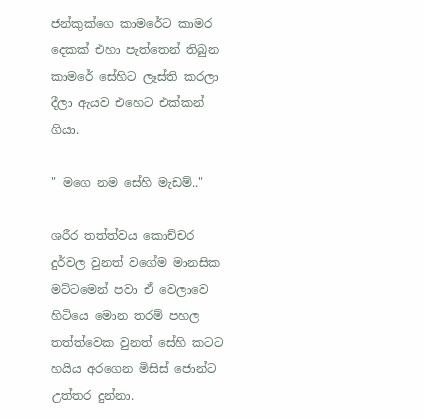ජන්කුක්ගෙ කාමරේට කාමර දෙකක් එහා පැත්තෙන් තිබුන කාමරේ සේහිට ලෑස්ති කරලා දීලා ඇයව එහෙට එක්කන් ගියා.

" මගෙ නම සේහි මැඩම්.."

ශරීර තත්ත්වය කොච්චර දුර්වල වුනත් වගේම මානසික මට්ටමෙන් පවා ඒ වෙලාවෙ හිටියෙ මොන තරම් පහල තත්ත්වෙක වුනත් සේහි කටට හයිය අරගෙන මිසිස් ජොන්ට උත්තර දුන්නා.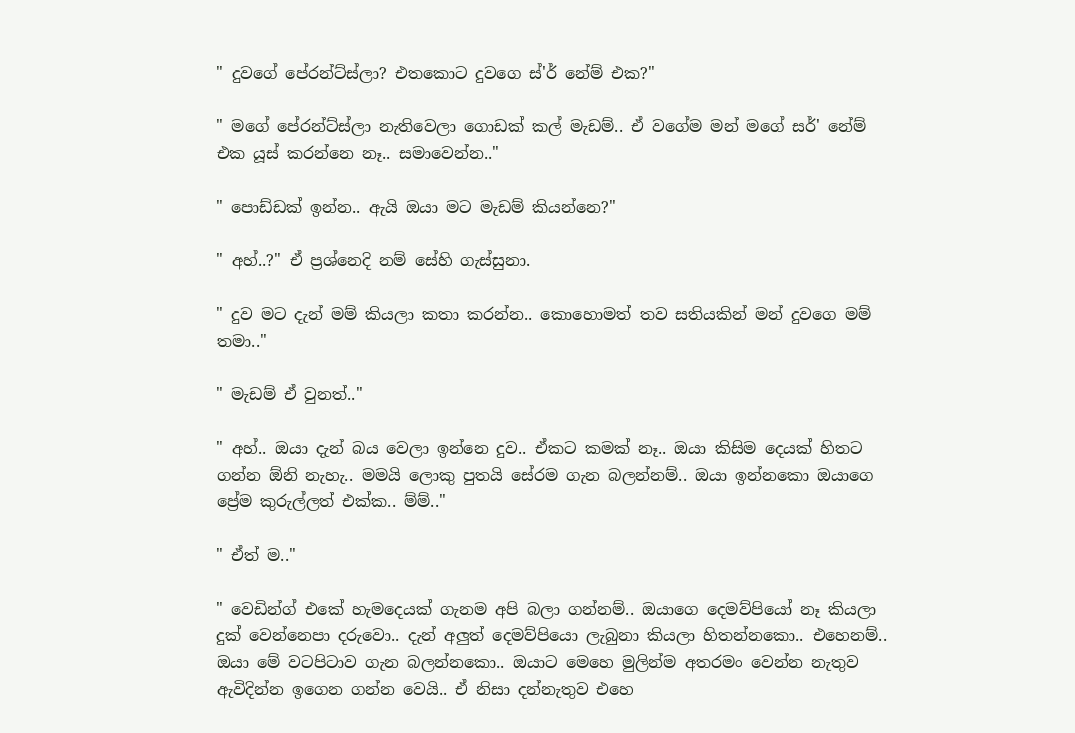" දුවගේ පේරන්ට්ස්ලා? එතකොට දුවගෙ ස්'ර් නේම් එක?"

" මගේ පේරන්ට්ස්ලා නැතිවෙලා ගොඩක් කල් මැඩම්.. ඒ වගේම මන් මගේ සර්' නේම් එක යූස් කරන්නෙ නෑ.. සමාවෙන්න.."

" පොඩ්ඩක් ඉන්න.. ඇයි ඔයා මට මැඩම් කියන්නෙ?"

" අහ්..?" ඒ ප්‍රශ්නෙදි නම් සේහි ගැස්සුනා.

" දුව මට දැන් මම් කියලා කතා කරන්න.. කොහොමත් තව සතියකින් මන් දුවගෙ මම් තමා.."

" මැඩම් ඒ වුනත්.."

" අහ්.. ඔයා දැන් බය වෙලා ඉන්නෙ දුව.. ඒකට කමක් නෑ.. ඔයා කිසිම දෙයක් හිතට ගන්න ඕනි නැහැ.. මමයි ලොකු පුතයි සේරම ගැන බලන්නම්.. ඔයා ඉන්නකො ඔයාගෙ ප්‍රේම කුරුල්ලත් එක්ක.. ම්ම්.."

" ඒත් ම.."

" වෙඩින්ග් එකේ හැමදෙයක් ගැනම අපි බලා ගන්නම්.. ඔයාගෙ දෙමව්පියෝ නෑ කියලා දුක් වෙන්නෙපා දරුවො.. දැන් අලුත් දෙමව්පියො ලැබුනා කියලා හිතන්නකො.. එහෙනම්.. ඔයා මේ වටපිටාව ගැන බලන්නකො.. ඔයාට මෙහෙ මුලින්ම අතරමං වෙන්න නැතුව ඇවිදින්න ඉගෙන ගන්න වෙයි.. ඒ නිසා දන්නැතුව එහෙ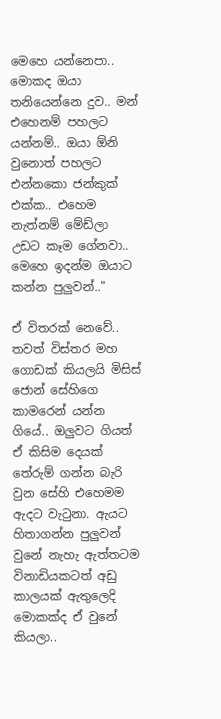මෙහෙ යන්නෙපා.. මොකද ඔයා තනියෙන්නෙ දුව.. මන් එහෙනම් පහලට යන්නම්.. ඔයා ඕනි වුනොත් පහලට එන්නකො ජන්කුක් එක්ක.. එහෙම නැත්නම් මේඩ්ලා උඩට කෑම ගේනවා.. මෙහෙ ඉදන්ම ඔයාට කන්න පුලුවන්.."

ඒ විතරක් නෙවේ.. තවත් විස්තර මහ ගොඩක් කියලයි මිසිස් ජොන් සේහිගෙ කාමරෙන් යන්න ගියේ.. ඔලුවට ගියත් ඒ කිසිම දෙයක් තේරුම් ගන්න බැරි වුන සේහි එහෙමම ඇදට වැටුනා. ඇයට හිතාගන්න පුලුවන් වුනේ නැහැ ඇත්තටම විනාඩියකටත් අඩු කාලයක් ඇතුලෙදි මොකක්ද ඒ වුනේ කියලා..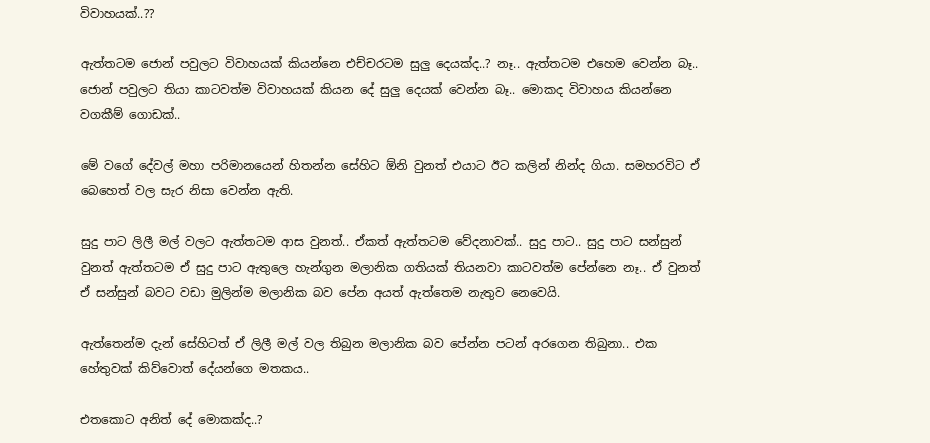විවාහයක්..??

ඇත්තටම ජොන් පවුලට විවාහයක් කියන්නෙ එච්චරටම සුලු දෙයක්ද..? නෑ.. ඇත්තටම එහෙම වෙන්න බෑ.. ජොන් පවුලට තියා කාටවත්ම විවාහයක් කියන දේ සුලු දෙයක් වෙන්න බෑ.. මොකද විවාහය කියන්නෙ වගකීම් ගොඩක්..

මේ වගේ දේවල් මහා පරිමානයෙන් හිතන්න සේහිට ඕනි වුනත් එයාට ඊට කලින් නින්ද ගියා. සමහරවිට ඒ බෙහෙත් වල සැර නිසා වෙන්න ඇති.

සුදු පාට ලිලී මල් වලට ඇත්තටම ආස වුනත්.. ඒකත් ඇත්තටම වේදනාවක්.. සුදු පාට.. සුදු පාට සන්සුන් වුනත් ඇත්තටම ඒ සුදු පාට ඇතුලෙ හැන්ගුන මලානික ගතියක් තියනවා කාටවත්ම පේන්නෙ නෑ.. ඒ වුනත් ඒ සන්සුන් බවට වඩා මුලින්ම මලානික බව පේන අයත් ඇත්තෙම නැතුව නෙවෙයි.

ඇත්තෙන්ම දැන් සේහිටත් ඒ ලිලී මල් වල තිබුන මලානික බව පේන්න පටන් අරගෙන තිබුනා.. එක හේතුවක් කිව්වොත් දේයන්ගෙ මතකය..

එතකොට අනිත් දේ මොකක්ද..?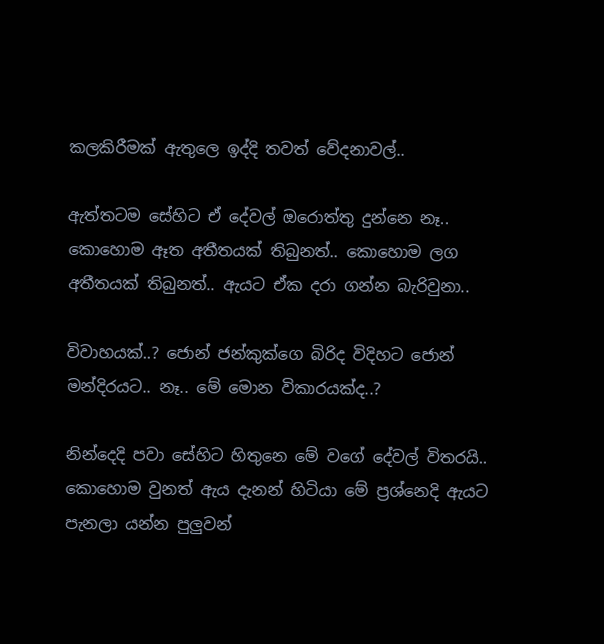කලකිරීමක් ඇතුලෙ ඉද්දි තවත් වේදනාවල්..

ඇත්තටම සේහිට ඒ දේවල් ඔරොත්තු දුන්නෙ නෑ.. කොහොම ඈත අතීතයක් තිබුනත්.. කොහොම ලග අතීතයක් තිබුනත්.. ඇයට ඒක දරා ගන්න බැරිවුනා..

විවාහයක්..? ජොන් ජන්කුක්ගෙ බිරිද විදිහට ජොන් මන්දිරයට.. නෑ.. මේ මොන විකාරයක්ද..?

නින්දෙදි පවා සේහිට හිතුනෙ මේ වගේ දේවල් විතරයි.. කොහොම වුනත් ඇය දැනන් හිටියා මේ ප්‍රශ්නෙදි ඇයට පැනලා යන්න පුලුවන්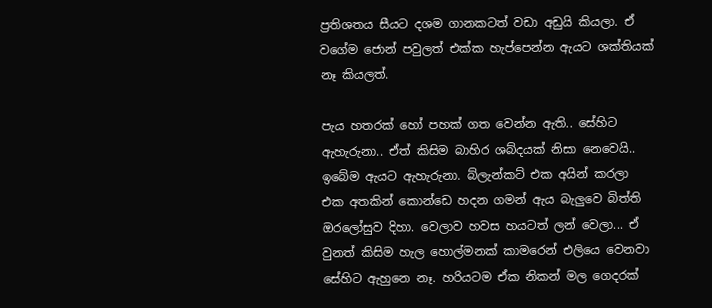ප්‍රතිශතය සීයට දශම ගානකටත් වඩා අඩුයි කියලා. ඒ වගේම ජොන් පවුලත් එක්ක හැප්පෙන්න ඇයට ශක්තියක් නෑ කියලත්.

පැය හතරක් හෝ පහක් ගත වෙන්න ඇති.. සේහිට ඇහැරුනා.. ඒත් කිසිම බාහිර ශබ්දයක් නිසා නෙවෙයි.. ඉබේම ඇයට ඇහැරුනා. බ්ලැන්කට් එක අයින් කරලා එක අතකින් කොන්ඩෙ හදන ගමන් ඇය බැලුවෙ බිත්ති ඔරලෝසුව දිහා. වෙලාව හවස හයටත් ලන් වෙලා... ඒ වුනත් කිසිම හැල හොල්මනක් කාමරෙන් එලියෙ වෙනවා සේහිට ඇහුනෙ නෑ. හරියටම ඒක නිකන් මල ගෙදරක්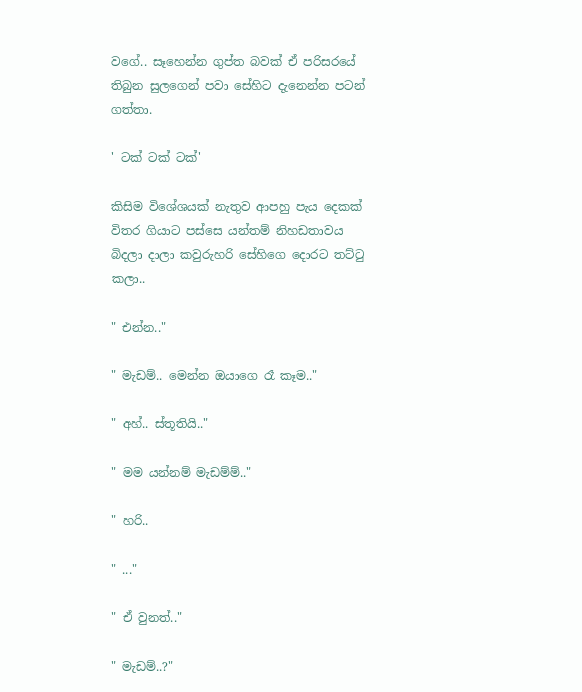වගේ.. සෑහෙන්න ගුප්ත බවක් ඒ පරිසරයේ තිබුන සුලගෙන් පවා සේහිට දැනෙන්න පටන් ගත්තා.

' ටක් ටක් ටක්'

කිසිම විශේශයක් නැතුව ආපහු පැය දෙකක් විතර ගියාට පස්සෙ යන්තම් නිහඩතාවය බිදලා දාලා කවුරුහරි සේහිගෙ දොරට තට්ටු කලා..

" එන්න.."

" මැඩම්.. මෙන්න ඔයාගෙ රෑ කෑම.."

" අහ්.. ස්තූතියි.."

" මම යන්නම් මැඩම්ම්.."

" හරි..

" ..."

" ඒ වුනත්.."

" මැඩම්..?"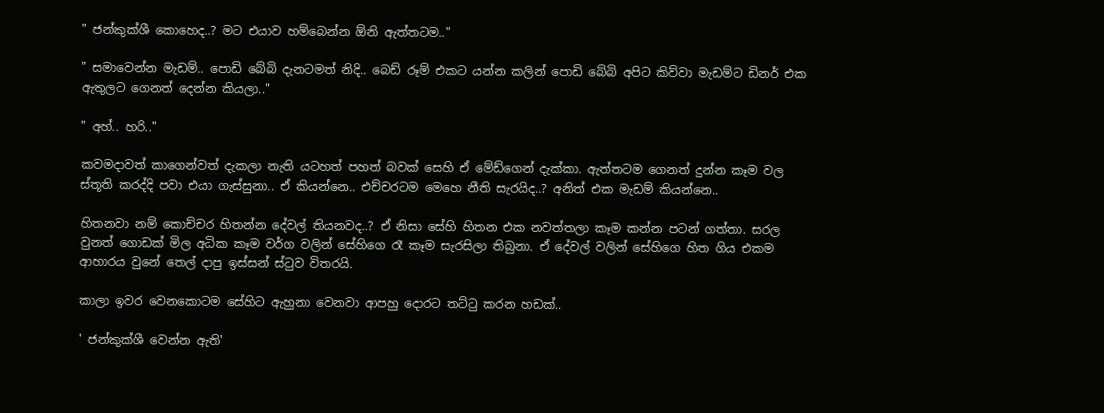" ජන්කුක්ශී කොහෙද..? මට එයාව හම්බෙන්න ඕනි ඇත්තටම.."

" සමාවෙන්න මැඩම්.. පොඩි බේබි දැනටමත් නිදි.. බෙඩ් රූම් එකට යන්න කලින් පොඩි බේබි අපිට කිව්වා මැඩම්ට ඩිනර් එක ඇතුලට ගෙනත් දෙන්න කියලා.."

" අහ්.. හරි.."

කවමදාවත් කාගෙන්වත් දැකලා නැති යටහත් පහත් බවක් සෙහි ඒ මේඩ්ගෙන් දැක්කා. ඇත්තටම ගෙනත් දුන්න කෑම වල ස්තූති කරද්දි පවා එයා ගැස්සුනා.. ඒ කියන්නෙ.. එච්චරටම මෙහෙ නීති සැරයිද..? අනිත් එක මැඩම් කියන්නෙ..

හිතනවා නම් කොච්චර හිතන්න දේවල් තියනවද..? ඒ නිසා සේහි හිතන එක නවත්තලා කෑම කන්න පටන් ගත්තා. සරල වුනත් ගොඩක් මිල අධික කෑම වර්ග වලින් සේහිගෙ රෑ කෑම සැරසිලා තිබුනා. ඒ දේවල් වලින් සේහිගෙ හිත ගිය එකම ආහාරය වුනේ තෙල් දාපු ඉස්සන් ස්ටුව විතරයි.

කාලා ඉවර වෙනකොටම සේහිට ඇහුනා වෙනවා ආපහු දොරට තට්ටු කරන හඩක්..

' ජන්කුක්ශී වෙන්න ඇති'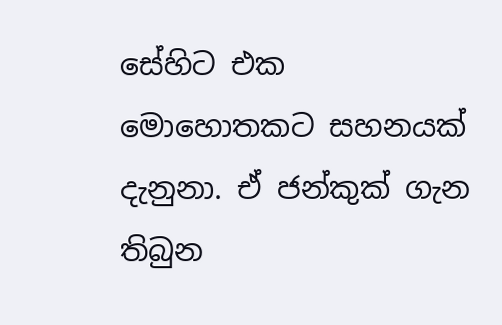සේහිට එක මොහොතකට සහනයක් දැනුනා. ඒ ජන්කුක් ගැන තිබුන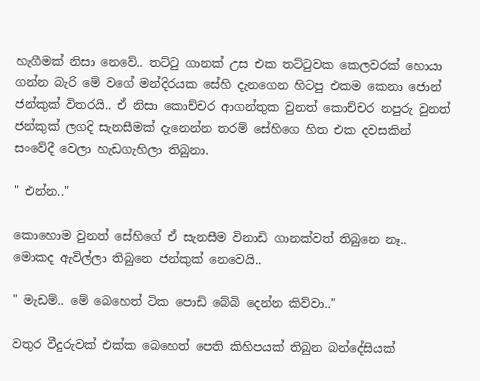හැගීමක් නිසා නෙවේ.. තට්ටු ගානක් උස එක තට්ටුවක කෙලවරක් හොයා ගන්න බැරි මේ වගේ මන්දිරයක සේහි දැනගෙන හිටපු එකම කෙනා ජොන් ජන්කුක් විතරයි.. ඒ නිසා කොච්චර ආගන්තුක වුනත් කොච්චර නපුරු වුනත් ජන්කුක් ලගදි සැනසීමක් දැනෙන්න තරම් සේහිගෙ හිත එක දවසකින් සංවේදී වෙලා හැඩගැහිලා තිබුනා.

" එන්න.."

කොහොම වුනත් සේහිගේ ඒ සැනසීම විනාඩි ගානක්වත් තිබුනෙ නෑ.. මොකද ඇවිල්ලා තිබුනෙ ජන්කුක් නෙවෙයි..

" මැඩම්.. මේ බෙහෙත් ටික පොඩි බේබි දෙන්න කිව්වා.."

වතුර වීදුරුවක් එක්ක බෙහෙත් පෙති කිහිපයක් තිබුන බන්දේසියක්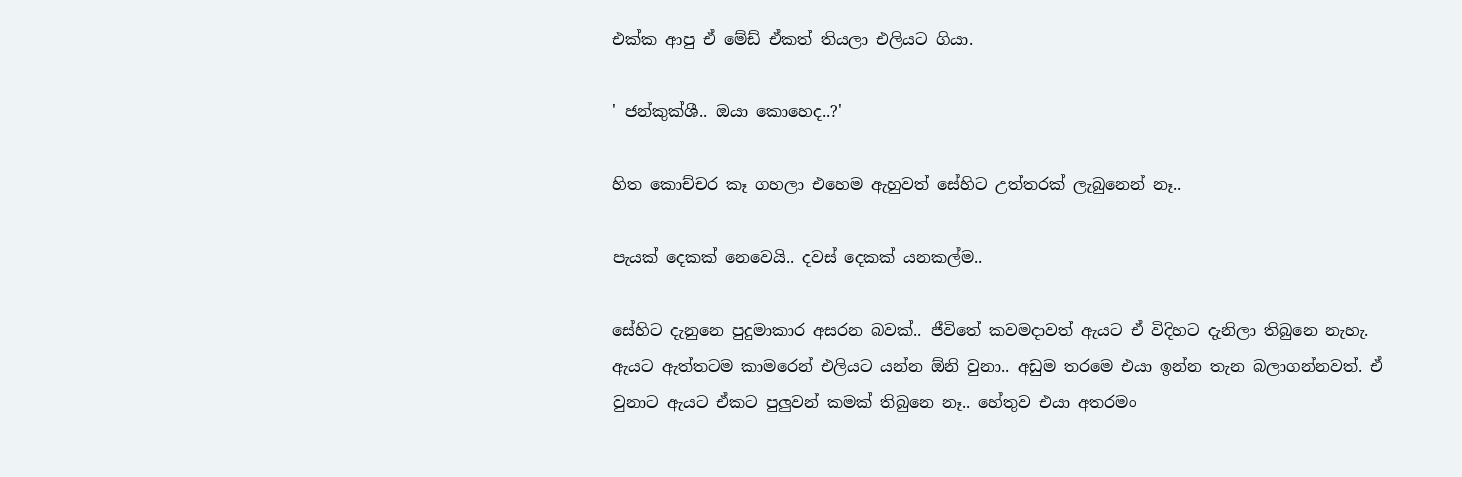එක්ක ආපු ඒ මේඩ් ඒකත් තියලා එලියට ගියා.

' ජන්කුක්ශී.. ඔයා කොහෙද..?'

හිත කොච්චර කෑ ගහලා එහෙම ඇහුවත් සේහිට උත්තරක් ලැබුනෙන් නෑ..

පැයක් දෙකක් නෙවෙයි.. දවස් දෙකක් යනකල්ම..

සේහිට දැනුනෙ පුදුමාකාර අසරන බවක්.. ජීවිතේ කවමදාවත් ඇයට ඒ විදිහට දැනිලා තිබුනෙ නැහැ. ඇයට ඇත්තටම කාමරෙන් එලියට යන්න ඕනි වුනා.. අඩුම තරමෙ එයා ඉන්න තැන බලාගන්නවත්. ඒ වුනාට ඇයට ඒකට පුලුවන් කමක් තිබුනෙ නෑ.. හේතුව එයා අතරමං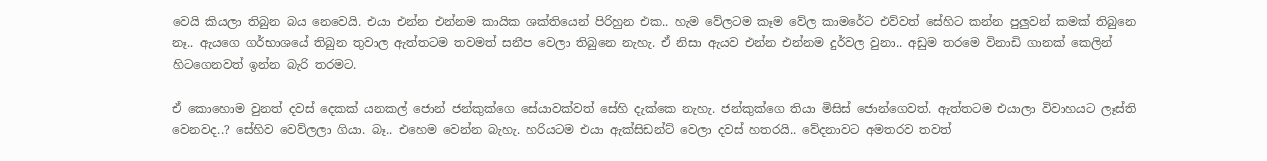වෙයි කියලා තිබුන බය නෙවෙයි. එයා එන්න එන්නම කායික ශක්තියෙන් පිරිහුන එක.. හැම වේලටම කෑම වේල කාමරේට එව්වත් සේහිට කන්න පුලුවන් කමක් තිබුනෙ නෑ.. ඇයගෙ ගර්භාශයේ තිබුන තුවාල ඇත්තටම තවමත් සනීප වෙලා තිබුනෙ නැහැ. ඒ නිසා ඇයව එන්න එන්නම දුර්වල වුනා.. අඩුම තරමෙ විනාඩි ගානක් කෙලින් හිටගෙනවත් ඉන්න බැරි තරමට.

ඒ කොහොම වුනත් දවස් දෙකක් යනකල් ජොන් ජන්කුක්ගෙ සේයාවක්වත් සේහි දැක්කෙ නැහැ. ජන්කුක්ගෙ තියා මිසිස් ජොන්ගෙවත්. ඇත්තටම එයාලා විවාහයට ලෑස්ති වෙනවද..? සේහිව වෙව්ලලා ගියා. බෑ.. එහෙම වෙන්න බැහැ. හරියටම එයා ඇක්සිඩන්ට් වෙලා දවස් හතරයි.. වේදනාවට අමතරව තවත්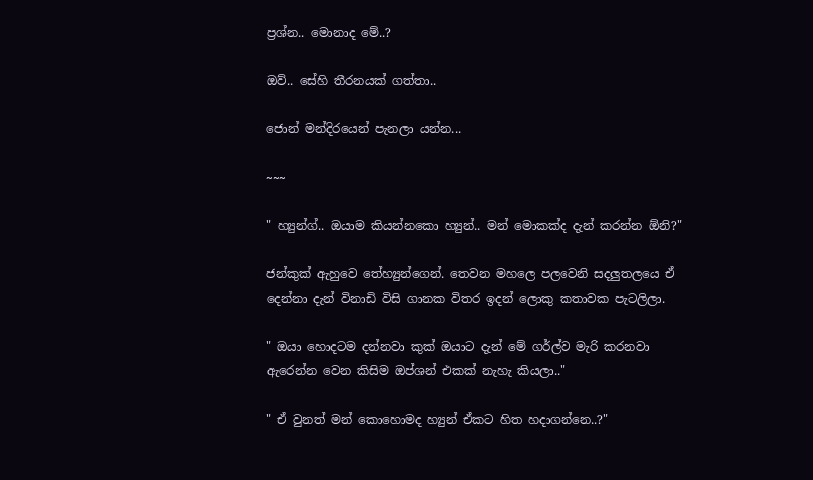ප්‍රශ්න.. මොනාද මේ..?

ඔව්.. සේහි තීරනයක් ගත්තා..

ජොන් මන්දිරයෙන් පැනලා යන්න...

~~~

" හ්‍යුන්ග්.. ඔයාම කියන්නකො හ්‍යුන්.. මන් මොකක්ද දැන් කරන්න ඕනි?"

ජන්කුක් ඇහුවෙ තේහ්‍යුන්ගෙන්. තෙවන මහලෙ පලවෙනි සදලුතලයෙ ඒ දෙන්නා දැන් විනාඩි විසි ගානක විතර ඉදන් ලොකු කතාවක පැටලිලා.

" ඔයා හොදටම දන්නවා කුක් ඔයාට දැන් මේ ගර්ල්ව මැරි කරනවා ඇරෙන්න වෙන කිසිම ඔප්ශන් එකක් නැහැ කියලා.."

" ඒ වුනත් මන් කොහොමද හ්‍යුන් ඒකට හිත හදාගන්නෙ..?"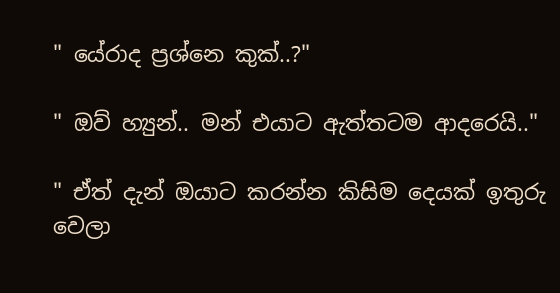" යේරාද ප්‍රශ්නෙ කුක්..?"

" ඔව් හ්‍යුන්.. මන් එයාට ඇත්තටම ආදරෙයි.."

" ඒත් දැන් ඔයාට කරන්න කිසිම දෙයක් ඉතුරු වෙලා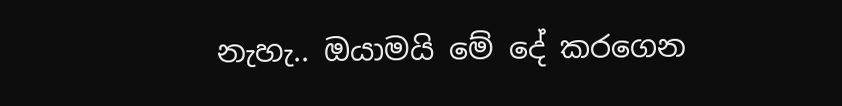නැහැ.. ඔයාමයි මේ දේ කරගෙන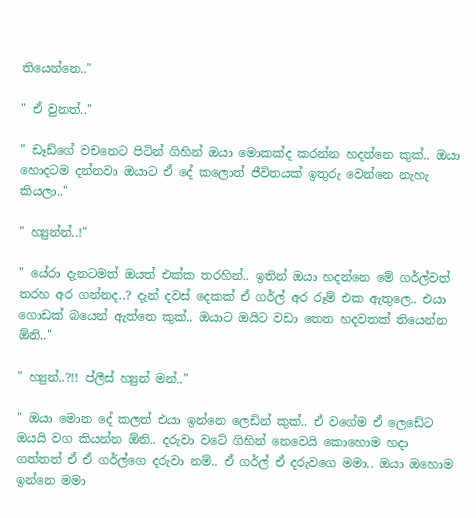තියෙන්නෙ.."

" ඒ වුනත්.."

" ඩෑඩ්ගේ වචනෙට පිටින් ගිහින් ඔයා මොකක්ද කරන්න හදන්නෙ කුක්.. ඔයා හොදටම දන්නවා ඔයාට ඒ දේ කලොත් ජීවිතයක් ඉතුරු වෙන්නෙ නැහැ කියලා.."

" හ්‍යුන්න්..!"

" යේරා දැනටමත් ඔයත් එක්ක තරහින්.. ඉතින් ඔයා හදන්නෙ මේ ගර්ල්වත් තරහ අර ගන්නද..? දැන් දවස් දෙකක් ඒ ගර්ල් අර රූම් එක ඇතුලෙ.. එයා ගොඩක් බයෙන් ඇත්තෙ කුක්.. ඔයාට ඔයිට වඩා තෙත හදවතක් තියෙන්න ඕනි.."

" හ්‍යුන්..?!! ප්ලීස් හ්‍යුන් මන්.."

" ඔයා මොන දේ කලත් එයා ඉන්නෙ ලෙඩින් කුක්.. ඒ වගේම ඒ ලෙඩේට ඔයයි වග කියන්න ඕනි.. දරුවා වටේ ගිහින් නෙවෙයි කොහොම හදා ගත්තත් ඒ ඒ ගර්ල්ගෙ දරුවා නම්.. ඒ ගර්ල් ඒ දරුවගෙ මමා.. ඔයා ඔහොම ඉන්නෙ මමා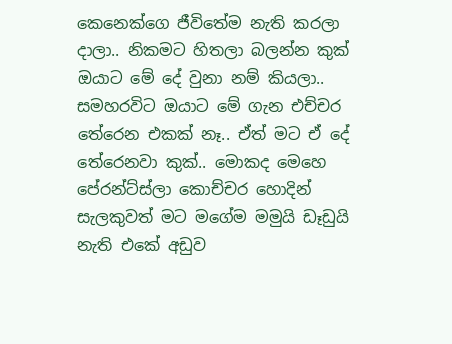කෙනෙක්ගෙ ජීවිතේම නැති කරලා දාලා.. නිකමට හිතලා බලන්න කුක් ඔයාට මේ දේ වුනා නම් කියලා.. සමහරවිට ඔයාට මේ ගැන එච්චර තේරෙන එකක් නෑ.. ඒත් මට ඒ දේ තේරෙනවා කුක්.. මොකද මෙහෙ පේරන්ට්ස්ලා කොච්චර හොදින් සැලකුවත් මට මගේම මමුයි ඩෑඩුයි නැති එකේ අඩුව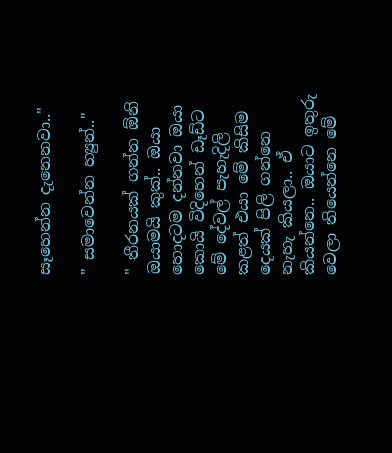සෑහෙන්න දැනෙනවා.."

" සමාවෙන්න හ්‍යුන්.."

" තීරනයක් ගන්න ඕනි ඔයාමයි කුක්.. ඔයා හොදටම දන්නවා ඔයා කොයි විදිහෙන් ඩෑඩ්ට මේ දේවල් පැහැදිලි කළත් එයා මේ කිසිම දෙයක් පිලි ගන්නෙ නැහැ කියලා.. ඒ කියන්නෙ.. ඔයාට ඉතුරු වෙලා තියෙන්නෙ මේ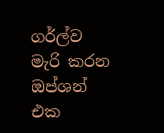ගර්ල්ව මැරි කරන ඔප්ශන් එක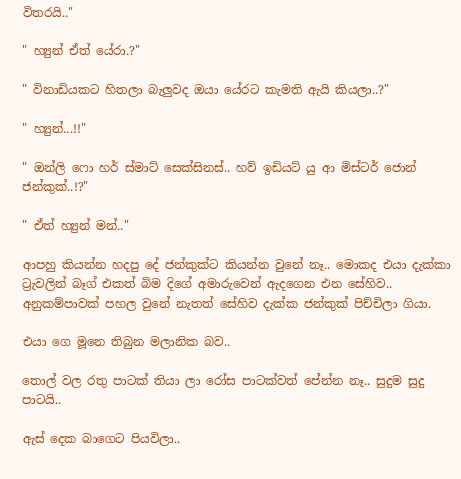විතරයි.."

" හ්‍යුන් ඒත් යේරා.?"

" විනාඩියකට හිතලා බැලුවද ඔයා යේරට කැමති ඇයි කියලා..?"

" හ්‍යුන්...!!"

" ඔන්ලි ෆො හර් ස්මාට් සෙක්සිනස්.. හව් ඉඩියට් යු ආ මිස්ටර් ජොන් ජන්කුක්..!?"

" ඒත් හ්‍යුන් මන්.."

ආපහු කියන්න හදපු දේ ජන්කුක්ට කියන්න වුනේ නෑ.. මොකද එයා දැක්කා ට්‍රැවලින් බෑග් එකත් බිම දිගේ අමාරුවෙන් ඇදගෙන එන සේහිව.. අනුකම්පාවක් පහල වුනේ නැතත් සේහිව දැක්ක ජන්කුක් පිච්චිලා ගියා.

එයා ගෙ මූනෙ තිබුන මලානික බව..

තොල් වල රතු පාටක් තියා ලා රෝස පාටක්වත් පේන්න නෑ.. සුදුම සුදු පාටයි..

ඇස් දෙක බාගෙට පියවිලා..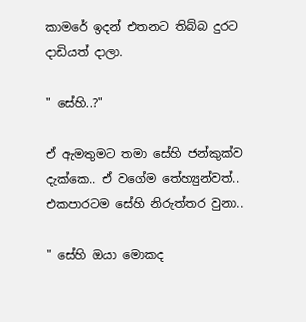කාමරේ ඉදන් එතනට තිබ්බ දුරට දාඩියත් දාලා.

" සේහි..?"

ඒ ඇමතුමට තමා සේහි ජන්කුක්ව දැක්කෙ.. ඒ වගේම තේහ්‍යුන්වත්.. එකපාරටම සේහි නිරුත්තර වුනා..

" සේහි ඔයා මොකද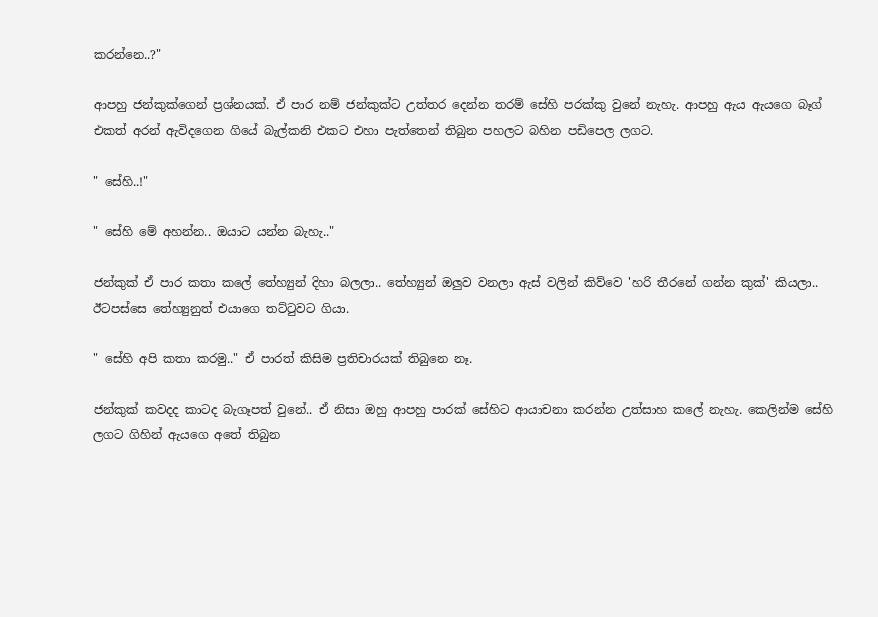කරන්නෙ..?"

ආපහු ජන්කුක්ගෙන් ප්‍රශ්නයක්. ඒ පාර නම් ජන්කුක්ට උත්තර දෙන්න තරම් සේහි පරක්කු වුනේ නැහැ. ආපහු ඇය ඇයගෙ බෑග් එකත් අරන් ඇවිදගෙන ගියේ බැල්කනි එකට එහා පැත්තෙන් තිබුන පහලට බහින පඩිපෙල ලගට.

" සේහි..!"

" සේහි මේ අහන්න.. ඔයාට යන්න බැහැ.."

ජන්කුක් ඒ පාර කතා කලේ තේහ්‍යුන් දිහා බලලා.. තේහ්‍යුන් ඔලුව වනලා ඇස් වලින් කිව්වෙ 'හරි තීරනේ ගන්න කුක්' කියලා.. ඊටපස්සෙ තේහ්‍යුනුත් එයාගෙ තට්ටුවට ගියා.

" සේහි අපි කතා කරමු.." ඒ පාරත් කිසිම ප්‍රතිචාරයක් තිබුනෙ නෑ.

ජන්කුක් කවදද කාටද බැගෑපත් වුනේ.. ඒ නිසා ඔහු ආපහු පාරක් සේහිට ආයාචනා කරන්න උත්සාහ කලේ නැහැ. කෙලින්ම සේහි ලගට ගිහින් ඇයගෙ අතේ තිබුන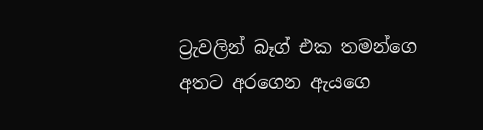ට්‍රැවලින් බෑග් එක තමන්ගෙ අතට අරගෙන ඇයගෙ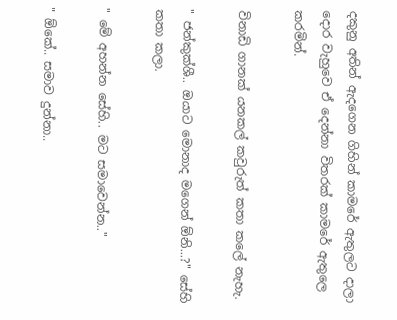දකුනු අතින් ඇදගෙන ගිහින් කාමරේ ඇතුලට දාලා දොර වැහුවෙ ඒ දෙන්නා විතරක් කාමරේ ඇතුලෙ කරමින්.

විනාඩි ගානක් යනකල් කවුරුත් කතා කලේ නැහැ.

" ජන්කුක්ශී.. ඔයාට මොනාද මගෙන් ඕනි...?" සේහි කතා කලා.

" මේ අහන්න සේහි.. මට සමාවෙන්න.."

" ඕකේ.. සමාව දුන්නා..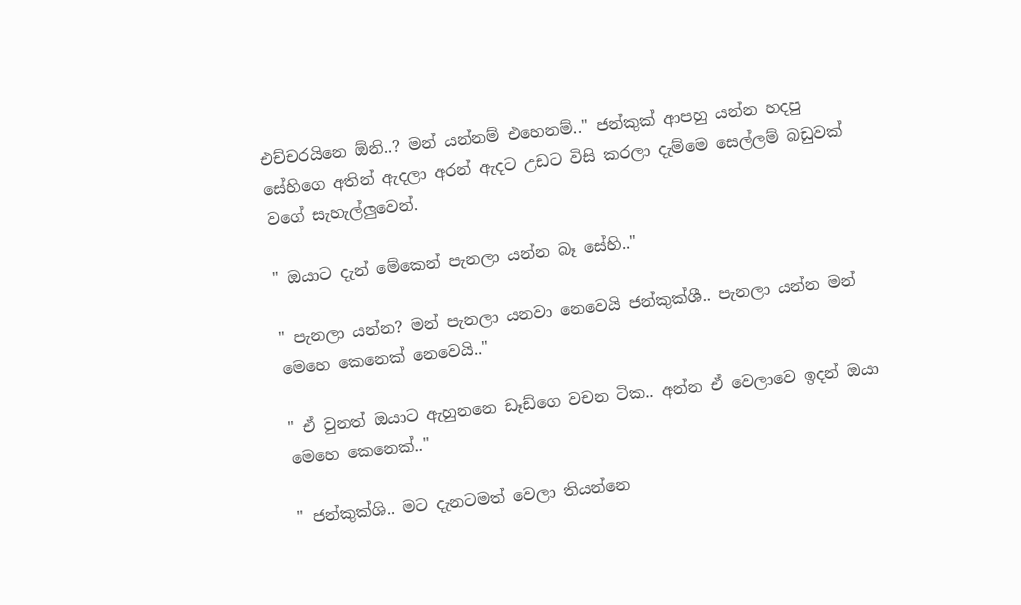එච්චරයිනෙ ඕනි..? මන් යන්නම් එහෙනම්.." ජන්කුක් ආපහු යන්න හදපු සේහිගෙ අතින් ඇදලා අරන් ඇදට උඩට විසි කරලා දැම්මෙ සෙල්ලම් බඩුවක් වගේ සැහැල්ලුවෙන්.

" ඔයාට දැන් මේකෙන් පැනලා යන්න බෑ සේහි.."

" පැනලා යන්න? මන් පැනලා යනවා නෙවෙයි ජන්කුක්ශී.. පැනලා යන්න මන් මෙහෙ කෙනෙක් නෙවෙයි.."

" ඒ වුනත් ඔයාට ඇහුනනෙ ඩෑඩ්ගෙ වචන ටික.. අන්න ඒ වෙලාවෙ ඉදන් ඔයා මෙහෙ කෙනෙක්.."

" ජන්කුක්ශි.. මට දැනටමත් වෙලා තියන්නෙ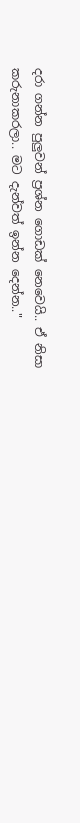දරා ගන්න පුලුවන් ප්‍රශ්න ගොඩක් නෙවෙයි.. ඒ නිසා කරුනාකරලා.. මට දැන්වත් ඉන්න දෙන්න.."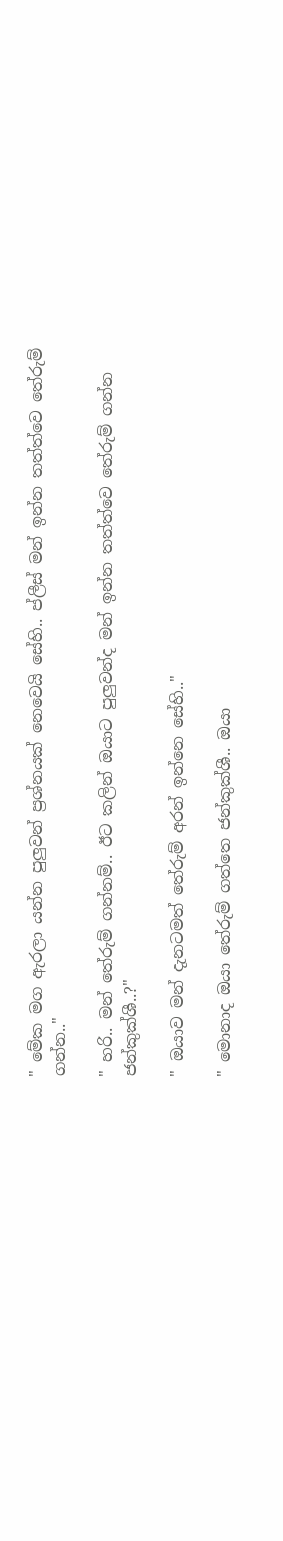" මේක මග ඇරලා යන්න පුලුවන් ප්‍රශ්නයක් නෙවෙයි සේහි.. ප්ලීස් මන් ඉන්න තත්ත්වෙ තේරුම් ගන්න.."

" හරි.. මන් තේරුම් ගන්නම්.. ඊට කලින් ඔයාට පුලුවන්ද මන් ඉන්න තත්ත්වෙ තේරුම් ගන්න ජන්කුක්ශී..?"

" ඔයාව මන් දැනටමත් තේරුම් අරන් ඉන්නෙ සේහි.."

" මොනාද ඔයා තේරුම් ගත්තෙ ජන්කුක්ශී.. ඔයා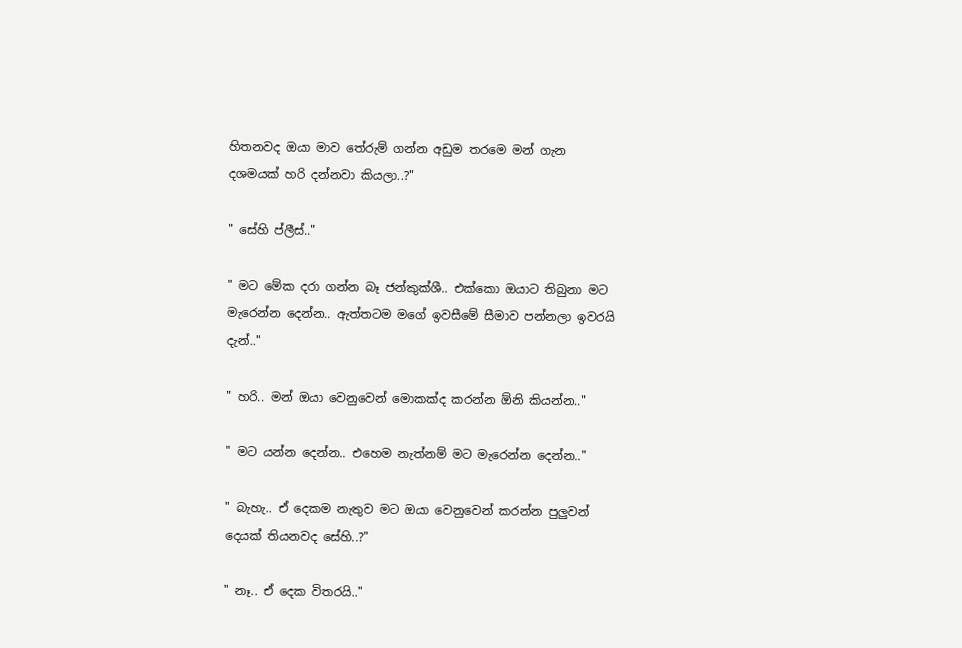හිතනවද ඔයා මාව තේරුම් ගන්න අඩුම තරමෙ මන් ගැන දශමයක් හරි දන්නවා කියලා..?"

" සේහි ප්ලීස්.."

" මට මේක දරා ගන්න බෑ ජන්කුක්ශී.. එක්කො ඔයාට තිබුනා මට මැරෙන්න දෙන්න.. ඇත්තටම මගේ ඉවසීමේ සීමාව පන්නලා ඉවරයි දැන්.."

" හරි.. මන් ඔයා වෙනුවෙන් මොකක්ද කරන්න ඕනි කියන්න.."

" මට යන්න දෙන්න.. එහෙම නැත්නම් මට මැරෙන්න දෙන්න.."

" බැහැ.. ඒ දෙකම නැතුව මට ඔයා වෙනුවෙන් කරන්න පුලුවන් දෙයක් තියනවද සේහි..?"

" නෑ.. ඒ දෙක විතරයි.."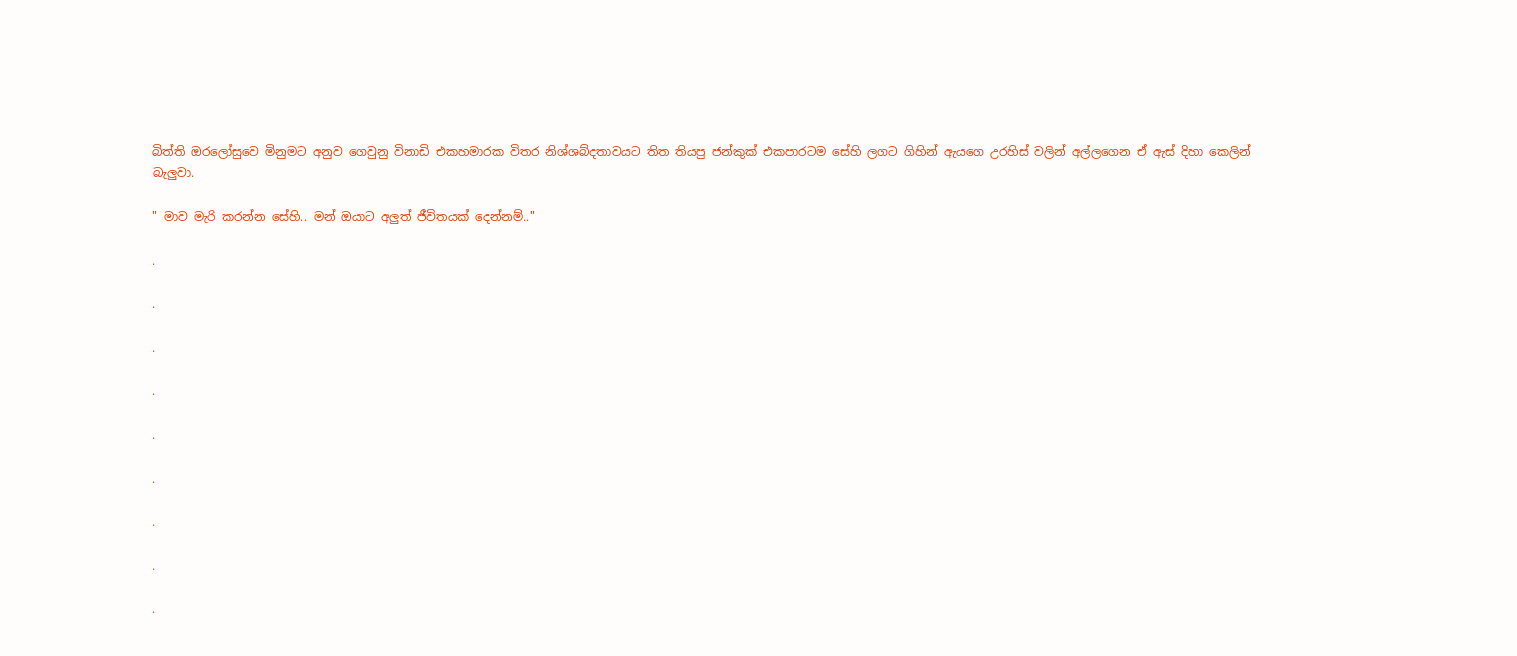බිත්ති ඔරලෝසුවෙ මිනුමට අනුව ගෙවුනු විනාඩි එකහමාරක විතර නිශ්ශබ්දතාවයට තිත තියපු ජන්කුක් එකපාරටම සේහි ලගට ගිහින් ඇයගෙ උරහිස් වලින් අල්ලගෙන ඒ ඇස් දිහා කෙලින් බැලුවා.

" මාව මැරි කරන්න සේහි.. මන් ඔයාට අලුත් ජීවිතයක් දෙන්නම්.."

.

.

.

.

.

.

.

.

.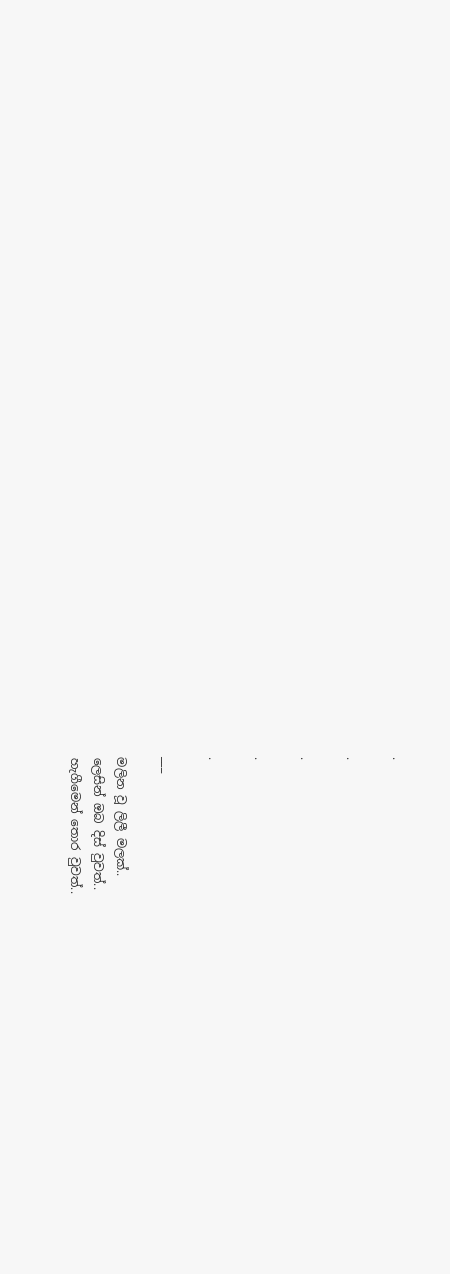.

.

.

.

.

___

මලින වූ ලිලී මලක්..
ලෙසින් ඔබ දිස් වුවත්..
හැගීමෙන් තොර වුවත්..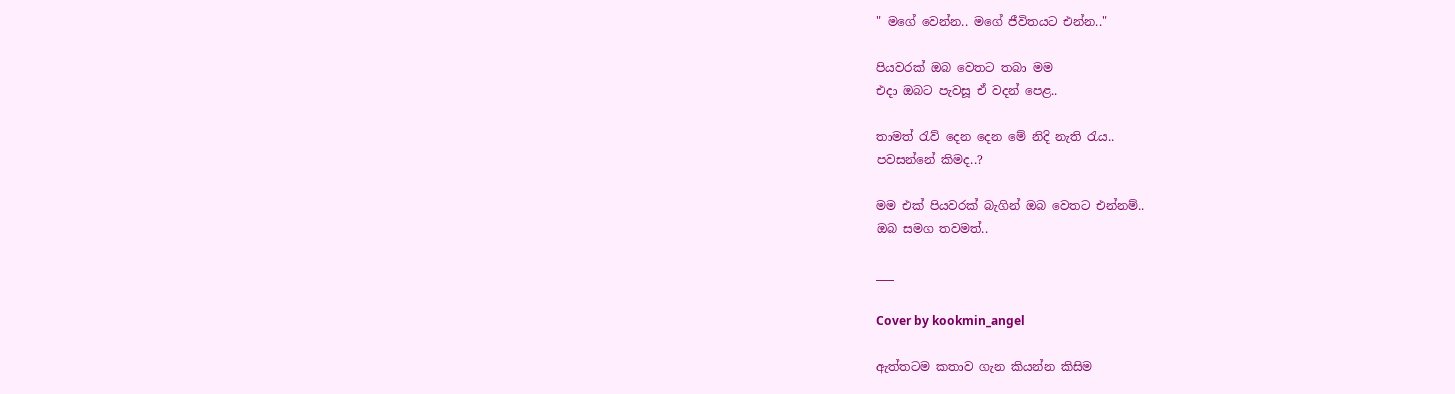" මගේ වෙන්න.. මගේ ජීවිතයට එන්න.."

පියවරක් ඔබ වෙතට තබා මම
එදා ඔබට පැවසූ ඒ වදන් පෙළ..

තාමත් රැව් දෙන දෙන මේ නිදි නැති රැය..
පවසන්නේ කිමද..?

මම එක් පියවරක් බැගින් ඔබ වෙතට එන්නම්..
ඔබ සමග තවමත්..

___

Cover by kookmin_angel

ඇත්තටම කතාව ගැන කියන්න කිසිම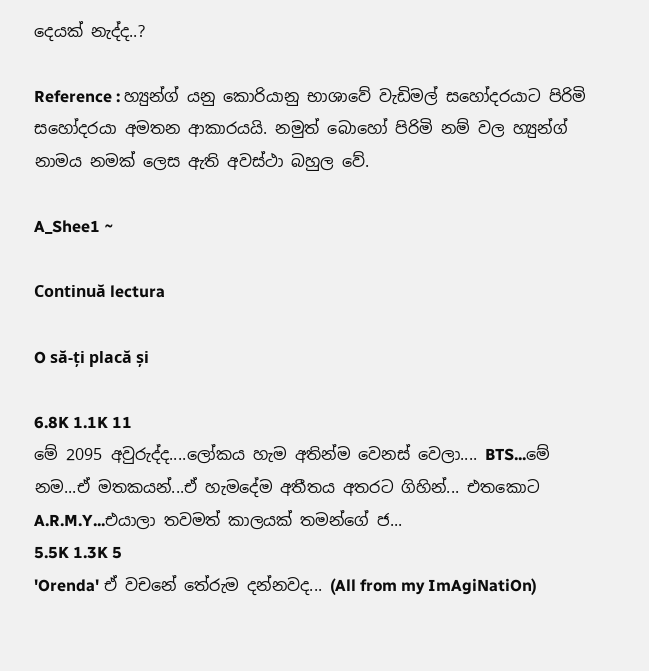දෙයක් නැද්ද..?

Reference : හ්‍යුන්ග් යනු කොරියානු භාශාවේ වැඩිමල් සහෝදරයාට පිරිමි සහෝදරයා අමතන ආකාරයයි. නමුත් බොහෝ පිරිමි නම් වල හ්‍යුන්ග් නාමය නමක් ලෙස ඇති අවස්ථා බහුල වේ.

A_Shee1 ~

Continuă lectura

O să-ți placă și

6.8K 1.1K 11
මේ 2095 අවුරුද්ද....ලෝකය හැම අතින්ම වෙනස් වෙලා.... BTS...මේ නම...ඒ මතකයන්...ඒ හැමදේම අතීතය අතරට ගිහින්... එතකොට A.R.M.Y...එයාලා තවමත් කාලයක් තමන්ගේ ජ...
5.5K 1.3K 5
'Orenda' ඒ වචනේ තේරුම දන්නවද... (All from my ImAgiNatiOn)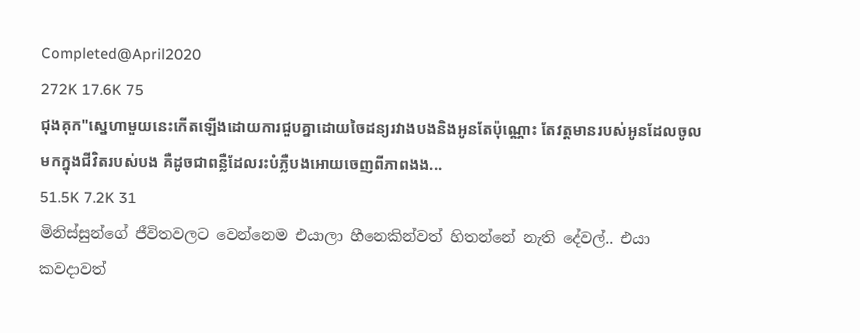Completed@April2020
272K 17.6K 75
ជុងគុក"ស្នេហាមួយនេះកើតឡើងដោយការជួបគ្នាដោយចៃដន្យរវាងបងនិងអូនតែប៉ុណ្ណោះ តែវត្តមានរបស់អូនដែលចូលមកក្នុងជីវិតរបស់បង គឺដូចជាពន្លឺដែលរះបំភ្លឺបងអោយចេញពីភាពងង...
51.5K 7.2K 31
මිනිස්සුන්ගේ ජීවිතවලට වෙන්නෙම එයාලා හීනෙකින්වත් හිතන්නේ නැති දේවල්.. එයා කවදාවත්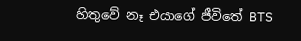හිතුවේ නෑ එයාගේ ජීවිතේ BTS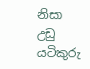නිසා උඩු යටිකුරු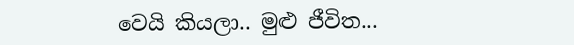වෙයි කියලා.. මුළු ජීවිත...